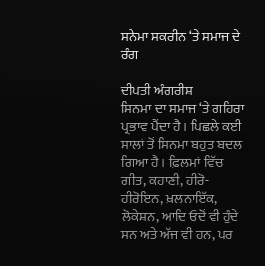ਸਨੇਮਾ ਸਕਰੀਨ ‘ਤੇ ਸਮਾਜ ਦੇ ਰੰਗ

ਦੀਪਤੀ ਅੰਗਰੀਸ਼
ਸਿਨਮਾ ਦਾ ਸਮਾਜ ‘ਤੇ ਗਹਿਰਾ ਪ੍ਰਭਾਵ ਪੈਂਦਾ ਹੈ। ਪਿਛਲੇ ਕਈ ਸਾਲਾਂ ਤੋਂ ਸਿਨਮਾ ਬਹੁਤ ਬਦਲ ਗਿਆ ਹੈ। ਫ਼ਿਲਮਾਂ ਵਿੱਚ ਗੀਤ, ਕਹਾਣੀ, ਹੀਰੋ-ਹੀਰੋਇਨ, ਖ਼ਲਨਾਇੱਕ, ਲੋਕੇਸ਼ਨ, ਆਦਿ ਓਦੋਂ ਵੀ ਹੁੰਦੇ ਸਨ ਅਤੇ ਅੱਜ ਵੀ ਹਨ, ਪਰ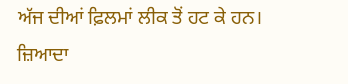ਅੱਜ ਦੀਆਂ ਫ਼ਿਲਮਾਂ ਲੀਕ ਤੋਂ ਹਟ ਕੇ ਹਨ। ਜ਼ਿਆਦਾ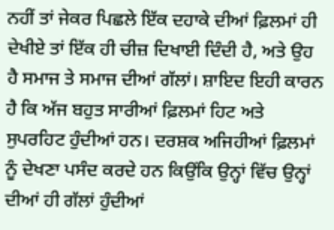ਨਹੀਂ ਤਾਂ ਜੇਕਰ ਪਿਛਲੇ ਇੱਕ ਦਹਾਕੇ ਦੀਆਂ ਫ਼ਿਲਮਾਂ ਹੀ ਦੇਖੀਏ ਤਾਂ ਇੱਕ ਹੀ ਚੀਜ਼ ਦਿਖਾਈ ਦਿੰਦੀ ਹੈ, ਅਤੇ ਉਹ ਹੈ ਸਮਾਜ ਤੇ ਸਮਾਜ ਦੀਆਂ ਗੱਲਾਂ। ਸ਼ਾਇਦ ਇਹੀ ਕਾਰਨ ਹੈ ਕਿ ਅੱਜ ਬਹੁਤ ਸਾਰੀਆਂ ਫ਼ਿਲਮਾਂ ਹਿਟ ਅਤੇ ਸੁਪਰਹਿਟ ਹੁੰਦੀਆਂ ਹਨ। ਦਰਸ਼ਕ ਅਜਿਹੀਆਂ ਫ਼ਿਲਮਾਂ ਨੂੰ ਦੇਖਣਾ ਪਸੰਦ ਕਰਦੇ ਹਨ ਕਿਉਂਕਿ ਉਨ੍ਹਾਂ ਵਿੱਚ ਉਨ੍ਹਾਂ ਦੀਆਂ ਹੀ ਗੱਲਾਂ ਹੁੰਦੀਆਂ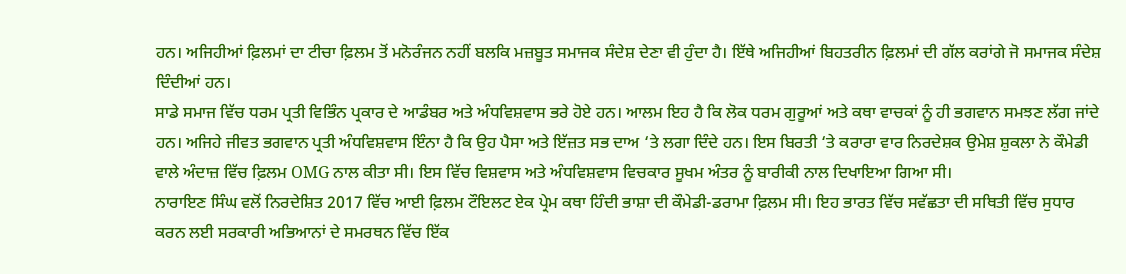ਹਨ। ਅਜਿਹੀਆਂ ਫ਼ਿਲਮਾਂ ਦਾ ਟੀਚਾ ਫ਼ਿਲਮ ਤੋਂ ਮਨੋਰੰਜਨ ਨਹੀਂ ਬਲਕਿ ਮਜ਼ਬੂਤ ਸਮਾਜਕ ਸੰਦੇਸ਼ ਦੇਣਾ ਵੀ ਹੁੰਦਾ ਹੈ। ਇੱਥੇ ਅਜਿਹੀਆਂ ਬਿਹਤਰੀਨ ਫ਼ਿਲਮਾਂ ਦੀ ਗੱਲ ਕਰਾਂਗੇ ਜੋ ਸਮਾਜਕ ਸੰਦੇਸ਼ ਦਿੰਦੀਆਂ ਹਨ।
ਸਾਡੇ ਸਮਾਜ ਵਿੱਚ ਧਰਮ ਪ੍ਰਤੀ ਵਿਭਿੰਨ ਪ੍ਰਕਾਰ ਦੇ ਆਡੰਬਰ ਅਤੇ ਅੰਧਵਿਸ਼ਵਾਸ ਭਰੇ ਹੋਏ ਹਨ। ਆਲਮ ਇਹ ਹੈ ਕਿ ਲੋਕ ਧਰਮ ਗੁਰੂਆਂ ਅਤੇ ਕਥਾ ਵਾਚਕਾਂ ਨੂੰ ਹੀ ਭਗਵਾਨ ਸਮਝਣ ਲੱਗ ਜਾਂਦੇ ਹਨ। ਅਜਿਹੇ ਜੀਵਤ ਭਗਵਾਨ ਪ੍ਰਤੀ ਅੰਧਵਿਸ਼ਵਾਸ ਇੰਨਾ ਹੈ ਕਿ ਉਹ ਪੈਸਾ ਅਤੇ ਇੱਜ਼ਤ ਸਭ ਦਾਅ ‘ਤੇ ਲਗਾ ਦਿੰਦੇ ਹਨ। ਇਸ ਬਿਰਤੀ ‘ਤੇ ਕਰਾਰਾ ਵਾਰ ਨਿਰਦੇਸ਼ਕ ਉਮੇਸ਼ ਸ਼ੁਕਲਾ ਨੇ ਕੌਮੇਡੀ ਵਾਲੇ ਅੰਦਾਜ਼ ਵਿੱਚ ਫ਼ਿਲਮ OMG ਨਾਲ ਕੀਤਾ ਸੀ। ਇਸ ਵਿੱਚ ਵਿਸ਼ਵਾਸ ਅਤੇ ਅੰਧਵਿਸ਼ਵਾਸ ਵਿਚਕਾਰ ਸੂਖਮ ਅੰਤਰ ਨੂੰ ਬਾਰੀਕੀ ਨਾਲ ਦਿਖਾਇਆ ਗਿਆ ਸੀ।
ਨਾਰਾਇਣ ਸਿੰਘ ਵਲੋਂ ਨਿਰਦੇਸ਼ਿਤ 2017 ਵਿੱਚ ਆਈ ਫ਼ਿਲਮ ਟੌਇਲਟ ਏਕ ਪ੍ਰੇਮ ਕਥਾ ਹਿੰਦੀ ਭਾਸ਼ਾ ਦੀ ਕੌਮੇਡੀ-ਡਰਾਮਾ ਫ਼ਿਲਮ ਸੀ। ਇਹ ਭਾਰਤ ਵਿੱਚ ਸਵੱਛਤਾ ਦੀ ਸਥਿਤੀ ਵਿੱਚ ਸੁਧਾਰ ਕਰਨ ਲਈ ਸਰਕਾਰੀ ਅਭਿਆਨਾਂ ਦੇ ਸਮਰਥਨ ਵਿੱਚ ਇੱਕ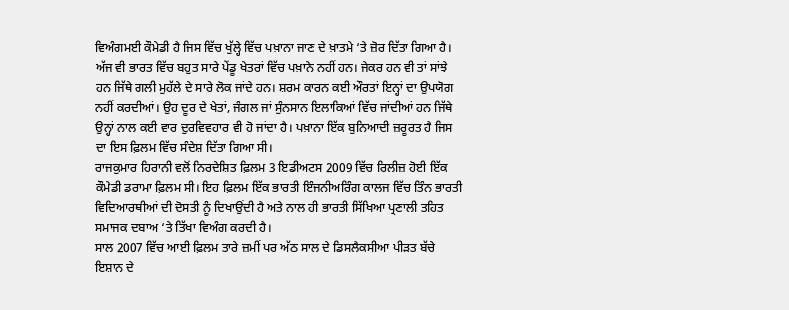ਵਿਅੰਗਮਈ ਕੌਮੇਡੀ ਹੈ ਜਿਸ ਵਿੱਚ ਖੁੱਲ੍ਹੇ ਵਿੱਚ ਪਖ਼ਾਨਾ ਜਾਣ ਦੇ ਖ਼ਾਤਮੇ ‘ਤੇ ਜ਼ੋਰ ਦਿੱਤਾ ਗਿਆ ਹੈ। ਅੱਜ ਵੀ ਭਾਰਤ ਵਿੱਚ ਬਹੁਤ ਸਾਰੇ ਪੇਂਡੂ ਖੇਤਰਾਂ ਵਿੱਚ ਪਖ਼ਾਨੇ ਨਹੀਂ ਹਨ। ਜੇਕਰ ਹਨ ਵੀ ਤਾਂ ਸਾਂਝੇ ਹਨ ਜਿੱਥੇ ਗਲੀ ਮੁਹੱਲੇ ਦੇ ਸਾਰੇ ਲੋਕ ਜਾਂਦੇ ਹਨ। ਸ਼ਰਮ ਕਾਰਨ ਕਈ ਔਰਤਾਂ ਇਨ੍ਹਾਂ ਦਾ ਉਪਯੋਗ ਨਹੀਂ ਕਰਦੀਆਂ। ਉਹ ਦੂਰ ਦੇ ਖੇਤਾਂ, ਜੰਗਲ ਜਾਂ ਸੁੰਨਸਾਨ ਇਲਾਕਿਆਂ ਵਿੱਚ ਜਾਂਦੀਆਂ ਹਨ ਜਿੱਥੇ ਉਨ੍ਹਾਂ ਨਾਲ ਕਈ ਵਾਰ ਦੁਰਵਿਵਹਾਰ ਵੀ ਹੋ ਜਾਂਦਾ ਹੈ। ਪਖ਼ਾਨਾ ਇੱਕ ਬੁਨਿਆਦੀ ਜ਼ਰੂਰਤ ਹੈ ਜਿਸ ਦਾ ਇਸ ਫ਼ਿਲਮ ਵਿੱਚ ਸੰਦੇਸ਼ ਦਿੱਤਾ ਗਿਆ ਸੀ।
ਰਾਜਕੁਮਾਰ ਹਿਰਾਨੀ ਵਲੋਂ ਨਿਰਦੇਸ਼ਿਤ ਫ਼ਿਲਮ 3 ਇਡੀਅਟਸ 2009 ਵਿੱਚ ਰਿਲੀਜ਼ ਹੋਈ ਇੱਕ ਕੌਮੇਡੀ ਡਰਾਮਾ ਫ਼ਿਲਮ ਸੀ। ਇਹ ਫ਼ਿਲਮ ਇੱਕ ਭਾਰਤੀ ਇੰਜਨੀਅਰਿੰਗ ਕਾਲਜ ਵਿੱਚ ਤਿੰਨ ਭਾਰਤੀ ਵਿਦਿਆਰਥੀਆਂ ਦੀ ਦੋਸਤੀ ਨੂੰ ਦਿਖਾਉਂਦੀ ਹੈ ਅਤੇ ਨਾਲ ਹੀ ਭਾਰਤੀ ਸਿੱਖਿਆ ਪ੍ਰਣਾਲੀ ਤਹਿਤ ਸਮਾਜਕ ਦਬਾਅ ‘ਤੇ ਤਿੱਖਾ ਵਿਅੰਗ ਕਰਦੀ ਹੈ।
ਸਾਲ 2007 ਵਿੱਚ ਆਈ ਫ਼ਿਲਮ ਤਾਰੇ ਜ਼ਮੀਂ ਪਰ ਅੱਠ ਸਾਲ ਦੇ ਡਿਸਲੈਕਸੀਆ ਪੀੜਤ ਬੱਚੇ ਇਸ਼ਾਨ ਦੇ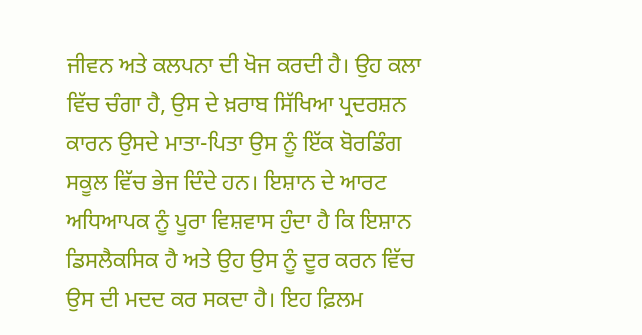ਜੀਵਨ ਅਤੇ ਕਲਪਨਾ ਦੀ ਖੋਜ ਕਰਦੀ ਹੈ। ਉਹ ਕਲਾ ਵਿੱਚ ਚੰਗਾ ਹੈ, ਉਸ ਦੇ ਖ਼ਰਾਬ ਸਿੱਖਿਆ ਪ੍ਰਦਰਸ਼ਨ ਕਾਰਨ ਉਸਦੇ ਮਾਤਾ-ਪਿਤਾ ਉਸ ਨੂੰ ਇੱਕ ਬੋਰਡਿੰਗ ਸਕੂਲ ਵਿੱਚ ਭੇਜ ਦਿੰਦੇ ਹਨ। ਇਸ਼ਾਨ ਦੇ ਆਰਟ ਅਧਿਆਪਕ ਨੂੰ ਪੂਰਾ ਵਿਸ਼ਵਾਸ ਹੁੰਦਾ ਹੈ ਕਿ ਇਸ਼ਾਨ ਡਿਸਲੈਕਸਿਕ ਹੈ ਅਤੇ ਉਹ ਉਸ ਨੂੰ ਦੂਰ ਕਰਨ ਵਿੱਚ ਉਸ ਦੀ ਮਦਦ ਕਰ ਸਕਦਾ ਹੈ। ਇਹ ਫ਼ਿਲਮ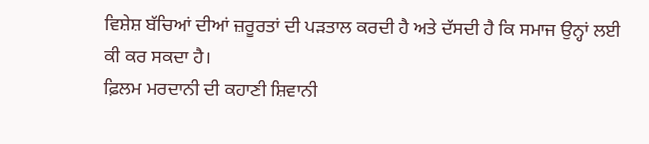ਵਿਸ਼ੇਸ਼ ਬੱਚਿਆਂ ਦੀਆਂ ਜ਼ਰੂਰਤਾਂ ਦੀ ਪੜਤਾਲ ਕਰਦੀ ਹੈ ਅਤੇ ਦੱਸਦੀ ਹੈ ਕਿ ਸਮਾਜ ਉਨ੍ਹਾਂ ਲਈ ਕੀ ਕਰ ਸਕਦਾ ਹੈ।
ਫ਼ਿਲਮ ਮਰਦਾਨੀ ਦੀ ਕਹਾਣੀ ਸ਼ਿਵਾਨੀ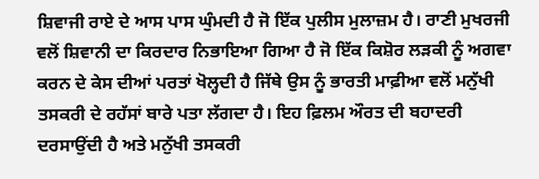ਸ਼ਿਵਾਜੀ ਰਾਏ ਦੇ ਆਸ ਪਾਸ ਘੁੰਮਦੀ ਹੈ ਜੋ ਇੱਕ ਪੁਲੀਸ ਮੁਲਾਜ਼ਮ ਹੈ। ਰਾਣੀ ਮੁਖਰਜੀ ਵਲੋਂ ਸ਼ਿਵਾਨੀ ਦਾ ਕਿਰਦਾਰ ਨਿਭਾਇਆ ਗਿਆ ਹੈ ਜੋ ਇੱਕ ਕਿਸ਼ੋਰ ਲੜਕੀ ਨੂੰ ਅਗਵਾ ਕਰਨ ਦੇ ਕੇਸ ਦੀਆਂ ਪਰਤਾਂ ਖੋਲ੍ਹਦੀ ਹੈ ਜਿੱਥੇ ਉਸ ਨੂੰ ਭਾਰਤੀ ਮਾਫ਼ੀਆ ਵਲੋਂ ਮਨੁੱਖੀ ਤਸਕਰੀ ਦੇ ਰਹੱਸਾਂ ਬਾਰੇ ਪਤਾ ਲੱਗਦਾ ਹੈ। ਇਹ ਫ਼ਿਲਮ ਔਰਤ ਦੀ ਬਹਾਦਰੀ ਦਰਸਾਉਂਦੀ ਹੈ ਅਤੇ ਮਨੁੱਖੀ ਤਸਕਰੀ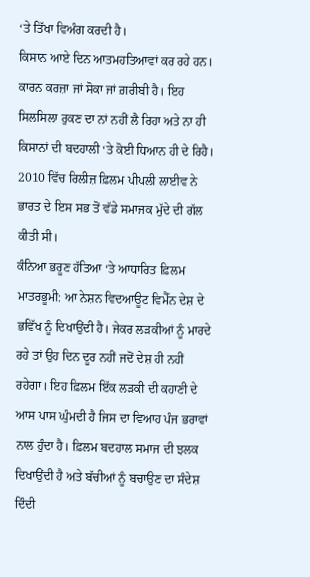‘ਤੇ ਤਿੱਖਾ ਵਿਅੰਗ ਕਰਦੀ ਹੈ।
ਕਿਸਾਨ ਆਏ ਦਿਨ ਆਤਮਹਤਿਆਵਾਂ ਕਰ ਰਹੇ ਹਨ। ਕਾਰਨ ਕਰਜ਼ਾ ਜਾਂ ਸੋਕਾ ਜਾਂ ਗ਼ਰੀਬੀ ਹੈ। ਇਹ ਸਿਲਸਿਲਾ ਰੁਕਣ ਦਾ ਨਾਂ ਨਹੀਂ ਲੈ ਰਿਹਾ ਅਤੇ ਨਾ ਹੀ ਕਿਸਾਨਾਂ ਦੀ ਬਦਹਾਲੀ ‘ਤੇ ਕੋਈ ਧਿਆਨ ਹੀ ਦੇ ਰਿਹੈ। 2010 ਵਿੱਚ ਰਿਲੀਜ਼ ਫ਼ਿਲਮ ਪੀਪਲੀ ਲਾਈਵ ਨੇ ਭਾਰਤ ਦੇ ਇਸ ਸਭ ਤੋਂ ਵੱਡੇ ਸਮਾਜਕ ਮੁੱਦੇ ਦੀ ਗੱਲ ਕੀਤੀ ਸੀ।
ਕੰਨਿਆ ਭਰੂਣ ਹੱਤਿਆ ‘ਤੇ ਆਧਾਰਿਤ ਫ਼ਿਲਮ ਮਾਤਰਭੂਮੀ: ਆ ਨੇਸ਼ਨ ਵਿਦਆਊਟ ਵਿਮੈੱਨ ਦੇਸ਼ ਦੇ ਭਵਿੱਖ ਨੂੰ ਦਿਖਾਉਂਦੀ ਹੈ। ਜੇਕਰ ਲੜਕੀਆਂ ਨੂੰ ਮਾਰਦੇ ਰਹੇ ਤਾਂ ਉਹ ਦਿਨ ਦੂਰ ਨਹੀਂ ਜਦੋਂ ਦੇਸ਼ ਹੀ ਨਹੀਂ ਰਹੇਗਾ। ਇਹ ਫ਼ਿਲਮ ਇੱਕ ਲੜਕੀ ਦੀ ਕਹਾਣੀ ਦੇ ਆਸ ਪਾਸ ਘੁੰਮਦੀ ਹੈ ਜਿਸ ਦਾ ਵਿਆਹ ਪੰਜ ਭਰਾਵਾਂ ਨਾਲ ਹੁੰਦਾ ਹੈ। ਫ਼ਿਲਮ ਬਦਹਾਲ ਸਮਾਜ ਦੀ ਝਲਕ ਦਿਖਾਉਂਦੀ ਹੈ ਅਤੇ ਬੱਚੀਆਂ ਨੂੰ ਬਚਾਉਣ ਦਾ ਸੰਦੇਸ਼ ਦਿੰਦੀ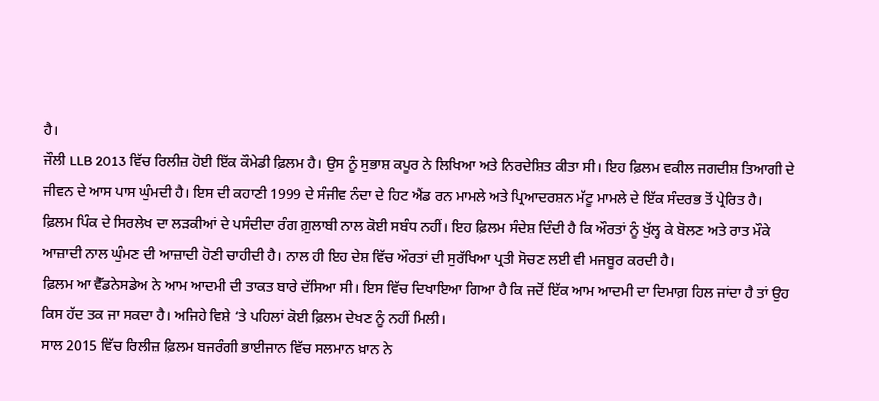ਹੈ।
ਜੌਲੀ LLB 2013 ਵਿੱਚ ਰਿਲੀਜ਼ ਹੋਈ ਇੱਕ ਕੌਮੇਡੀ ਫ਼ਿਲਮ ਹੈ। ਉਸ ਨੂੰ ਸੁਭਾਸ਼ ਕਪੂਰ ਨੇ ਲਿਖਿਆ ਅਤੇ ਨਿਰਦੇਸ਼ਿਤ ਕੀਤਾ ਸੀ। ਇਹ ਫ਼ਿਲਮ ਵਕੀਲ ਜਗਦੀਸ਼ ਤਿਆਗੀ ਦੇ ਜੀਵਨ ਦੇ ਆਸ ਪਾਸ ਘੁੰਮਦੀ ਹੈ। ਇਸ ਦੀ ਕਹਾਣੀ 1999 ਦੇ ਸੰਜੀਵ ਨੰਦਾ ਦੇ ਹਿਟ ਐਂਡ ਰਨ ਮਾਮਲੇ ਅਤੇ ਪ੍ਰਿਆਦਰਸ਼ਨ ਮੱਟੂ ਮਾਮਲੇ ਦੇ ਇੱਕ ਸੰਦਰਭ ਤੋਂ ਪ੍ਰੇਰਿਤ ਹੈ।
ਫ਼ਿਲਮ ਪਿੰਕ ਦੇ ਸਿਰਲੇਖ ਦਾ ਲੜਕੀਆਂ ਦੇ ਪਸੰਦੀਦਾ ਰੰਗ ਗ਼ੁਲਾਬੀ ਨਾਲ ਕੋਈ ਸਬੰਧ ਨਹੀਂ। ਇਹ ਫ਼ਿਲਮ ਸੰਦੇਸ਼ ਦਿੰਦੀ ਹੈ ਕਿ ਔਰਤਾਂ ਨੂੰ ਖੁੱਲ੍ਹ ਕੇ ਬੋਲਣ ਅਤੇ ਰਾਤ ਮੌਕੇ ਆਜ਼ਾਦੀ ਨਾਲ ਘੁੰਮਣ ਦੀ ਆਜ਼ਾਦੀ ਹੋਣੀ ਚਾਹੀਦੀ ਹੈ। ਨਾਲ ਹੀ ਇਹ ਦੇਸ਼ ਵਿੱਚ ਔਰਤਾਂ ਦੀ ਸੁਰੱਖਿਆ ਪ੍ਰਤੀ ਸੋਚਣ ਲਈ ਵੀ ਮਜਬੂਰ ਕਰਦੀ ਹੈ।
ਫ਼ਿਲਮ ਆ ਵੈੱਡਨੇਸਡੇਅ ਨੇ ਆਮ ਆਦਮੀ ਦੀ ਤਾਕਤ ਬਾਰੇ ਦੱਸਿਆ ਸੀ। ਇਸ ਵਿੱਚ ਦਿਖਾਇਆ ਗਿਆ ਹੈ ਕਿ ਜਦੋਂ ਇੱਕ ਆਮ ਆਦਮੀ ਦਾ ਦਿਮਾਗ਼ ਹਿਲ ਜਾਂਦਾ ਹੈ ਤਾਂ ਉਹ ਕਿਸ ਹੱਦ ਤਕ ਜਾ ਸਕਦਾ ਹੈ। ਅਜਿਹੇ ਵਿਸ਼ੇ ‘ਤੇ ਪਹਿਲਾਂ ਕੋਈ ਫ਼ਿਲਮ ਦੇਖਣ ਨੂੰ ਨਹੀਂ ਮਿਲੀ।
ਸਾਲ 2015 ਵਿੱਚ ਰਿਲੀਜ਼ ਫ਼ਿਲਮ ਬਜਰੰਗੀ ਭਾਈਜਾਨ ਵਿੱਚ ਸਲਮਾਨ ਖ਼ਾਨ ਨੇ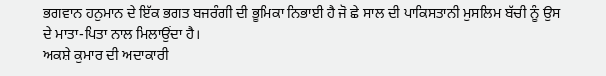ਭਗਵਾਨ ਹਨੁਮਾਨ ਦੇ ਇੱਕ ਭਗਤ ਬਜਰੰਗੀ ਦੀ ਭੂਮਿਕਾ ਨਿਭਾਈ ਹੈ ਜੋ ਛੇ ਸਾਲ ਦੀ ਪਾਕਿਸਤਾਨੀ ਮੁਸਲਿਮ ਬੱਚੀ ਨੂੰ ਉਸ ਦੇ ਮਾਤਾ-ਪਿਤਾ ਨਾਲ ਮਿਲਾਉਂਦਾ ਹੈ।
ਅਕਸ਼ੇ ਕੁਮਾਰ ਦੀ ਅਦਾਕਾਰੀ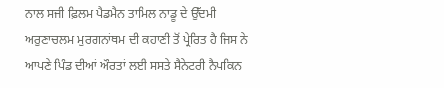ਨਾਲ ਸਜੀ ਫ਼ਿਲਮ ਪੈਡਮੈਨ ਤਾਮਿਲ ਨਾਡੂ ਦੇ ਉੱਦਮੀ ਅਰੁਣਾਚਲਮ ਮੁਰਗਨਾਂਥਮ ਦੀ ਕਹਾਣੀ ਤੋਂ ਪ੍ਰੇਰਿਤ ਹੈ ਜਿਸ ਨੇ ਆਪਣੇ ਪਿੰਡ ਦੀਆਂ ਔਰਤਾਂ ਲਈ ਸਸਤੇ ਸੈਨੇਟਰੀ ਨੈਪਕਿਨ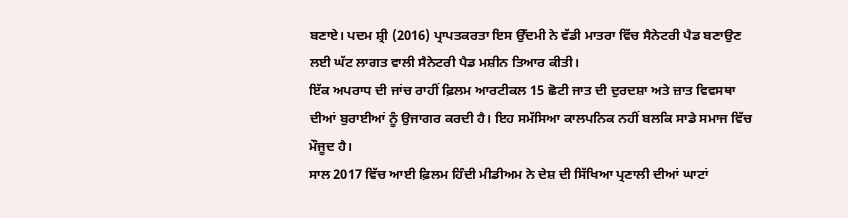ਬਣਾਏ। ਪਦਮ ਸ਼੍ਰੀ (2016) ਪ੍ਰਾਪਤਕਰਤਾ ਇਸ ਉੱਦਮੀ ਨੇ ਵੱਡੀ ਮਾਤਰਾ ਵਿੱਚ ਸੈਨੇਟਰੀ ਪੈਡ ਬਣਾਉਣ ਲਈ ਘੱਟ ਲਾਗਤ ਵਾਲੀ ਸੈਨੇਟਰੀ ਪੈਡ ਮਸ਼ੀਨ ਤਿਆਰ ਕੀਤੀ।
ਇੱਕ ਅਪਰਾਧ ਦੀ ਜਾਂਚ ਰਾਹੀਂ ਫ਼ਿਲਮ ਆਰਟੀਕਲ 15 ਛੋਟੀ ਜਾਤ ਦੀ ਦੁਰਦਸ਼ਾ ਅਤੇ ਜ਼ਾਤ ਵਿਵਸਥਾ ਦੀਆਂ ਬੁਰਾਈਆਂ ਨੂੰ ਉਜਾਗਰ ਕਰਦੀ ਹੈ। ਇਹ ਸਮੱਸਿਆ ਕਾਲਪਨਿਕ ਨਹੀਂ ਬਲਕਿ ਸਾਡੇ ਸਮਾਜ ਵਿੱਚ ਮੌਜੂਦ ਹੈ।
ਸਾਲ 2017 ਵਿੱਚ ਆਈ ਫ਼ਿਲਮ ਹਿੰਦੀ ਮੀਡੀਅਮ ਨੇ ਦੇਸ਼ ਦੀ ਸਿੱਖਿਆ ਪ੍ਰਣਾਲੀ ਦੀਆਂ ਘਾਟਾਂ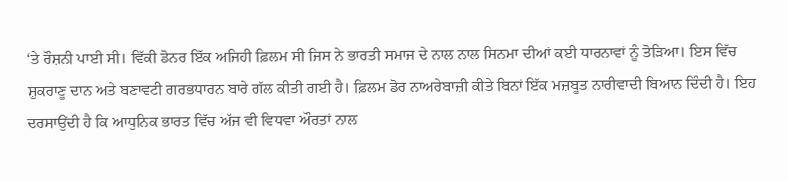‘ਤੇ ਰੌਸ਼ਨੀ ਪਾਈ ਸੀ। ਵਿੱਕੀ ਡੋਨਰ ਇੱਕ ਅਜਿਹੀ ਫ਼ਿਲਮ ਸੀ ਜਿਸ ਨੇ ਭਾਰਤੀ ਸਮਾਜ ਦੇ ਨਾਲ ਨਾਲ ਸਿਨਮਾ ਦੀਆਂ ਕਈ ਧਾਰਨਾਵਾਂ ਨੂੰ ਤੋੜਿਆ। ਇਸ ਵਿੱਚ ਸ਼ੁਕਰਾਣੂ ਦਾਨ ਅਤੇ ਬਣਾਵਟੀ ਗਰਭਧਾਰਨ ਬਾਰੇ ਗੱਲ ਕੀਤੀ ਗਈ ਹੈ। ਫ਼ਿਲਮ ਡੋਰ ਨਾਅਰੇਬਾਜ਼ੀ ਕੀਤੇ ਬਿਨਾਂ ਇੱਕ ਮਜ਼ਬੂਤ ਨਾਰੀਵਾਦੀ ਬਿਆਨ ਦਿੰਦੀ ਹੈ। ਇਹ ਦਰਸਾਉਂਦੀ ਹੈ ਕਿ ਆਧੁਨਿਕ ਭਾਰਤ ਵਿੱਚ ਅੱਜ ਵੀ ਵਿਧਵਾ ਔਰਤਾਂ ਨਾਲ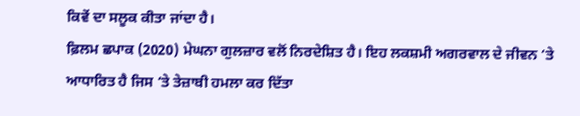ਕਿਵੇਂ ਦਾ ਸਲੂਕ ਕੀਤਾ ਜਾਂਦਾ ਹੈ।
ਫ਼ਿਲਮ ਛਪਾਕ (2020) ਮੇਘਨਾ ਗੁਲਜ਼ਾਰ ਵਲੋਂ ਨਿਰਦੇਸ਼ਿਤ ਹੈ। ਇਹ ਲਕਸ਼ਮੀ ਅਗਰਵਾਲ ਦੇ ਜੀਵਨ ‘ਤੇ ਆਧਾਰਿਤ ਹੈ ਜਿਸ ‘ਤੇ ਤੇਜ਼ਾਬੀ ਹਮਲਾ ਕਰ ਦਿੱਤਾ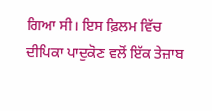ਗਿਆ ਸੀ। ਇਸ ਫ਼ਿਲਮ ਵਿੱਚ ਦੀਪਿਕਾ ਪਾਦੁਕੋਣ ਵਲੋਂ ਇੱਕ ਤੇਜ਼ਾਬ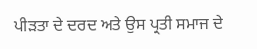ਪੀੜਤਾ ਦੇ ਦਰਦ ਅਤੇ ਉਸ ਪ੍ਰਤੀ ਸਮਾਜ ਦੇ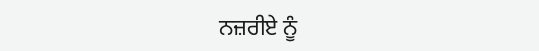ਨਜ਼ਰੀਏ ਨੂੰ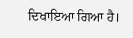ਦਿਖਾਇਆ ਗਿਆ ਹੈ।